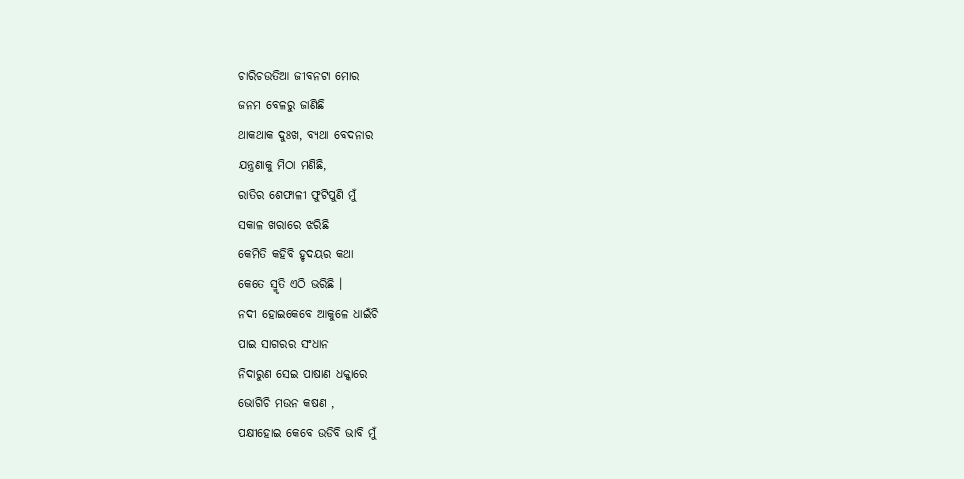ଚାରିଚଉତିଆ ଜୀବନଟା ମୋର
ଜନମ ବେଳରୁ ଜାଣିଛି
ଥାକଥାକ ଦୁଃଖ, ବ୍ୟଥା ବେଦନାର
ଯନ୍ତ୍ରଣାକୁ ମିଠା ମଣିଛି,
ରାତିର ଶେଫାଳୀ ଫୁଟିପୁଣି ମୁଁ
ସକାଳ ଖରାରେ ଝରିଛି
କେମିତି କହିବି ହୃଦୟର କଥା
କେତେ ସ୍ମୃତି ଏଠି ଭରିଛି ।
ନଦୀ ହୋଇକେବେ ଆକୁଳେ ଧାଇଁଚି
ପାଇ ସାଗରର ସଂଧାନ
ନିଦାରୁଣ ସେଇ ପାଷାଣ ଧକ୍କାରେ
ଭୋଗିଚି ମଉନ କଷଣ ,
ପକ୍ଷୀହୋଇ କେବେ ଉଡିବି ଭାବି ମୁଁ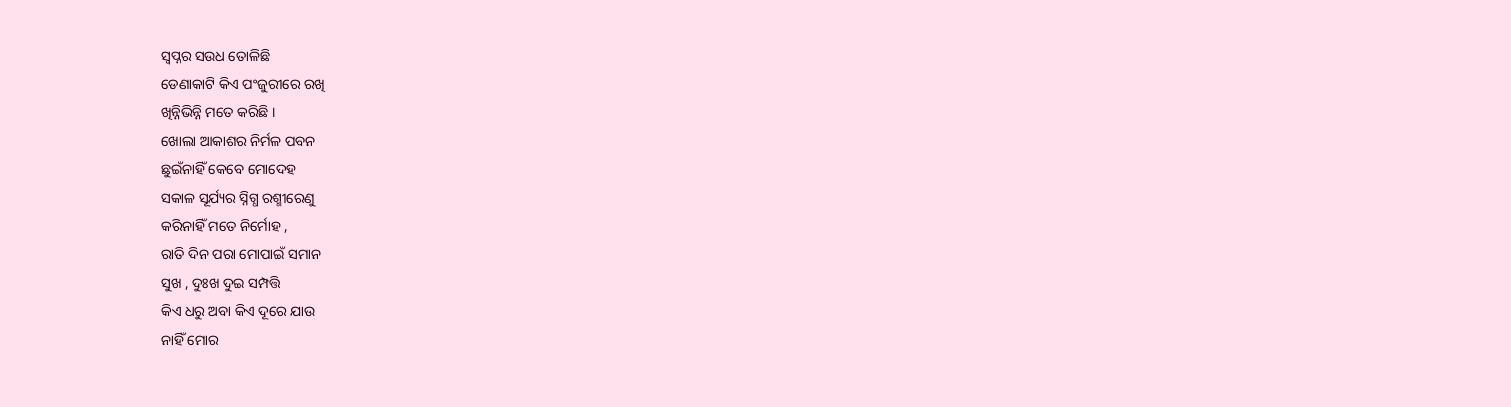ସ୍ୱପ୍ନର ସଉଧ ତୋଳିଛି
ଡେଣାକାଟି କିଏ ପଂଜୁରୀରେ ରଖି
ଖିନ୍ନିଭିନ୍ନି ମତେ କରିଛି ।
ଖୋଲା ଆକାଶର ନିର୍ମଳ ପବନ
ଛୁଇଁନାହିଁ କେବେ ମୋଦେହ
ସକାଳ ସୂର୍ଯ୍ୟର ସ୍ନିଗ୍ଧ ରଶ୍ମୀରେଣୁ
କରିନାହିଁ ମତେ ନିର୍ମୋହ ,
ରାତି ଦିନ ପରା ମୋପାଇଁ ସମାନ
ସୁଖ , ଦୁଃଖ ଦୁଇ ସମ୍ପତ୍ତି
କିଏ ଧରୁ ଅବା କିଏ ଦୂରେ ଯାଉ
ନାହିଁ ମୋର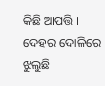କିଛି ଆପତ୍ତି ।
ଦେହର ଦୋଳିରେ ଝୁଲୁଛି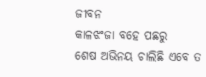ଜୀବନ
କାଳଝଂଜା ବହେ ପଛରୁ
ଶେଷ ଅଭିନୟ ଚାଲିଛି ଏବେ ତ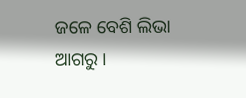ଜଳେ ବେଶି ଲିଭା ଆଗରୁ ।